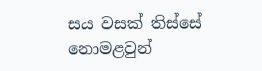සය වසක් තිස්සේ නොමළවුන්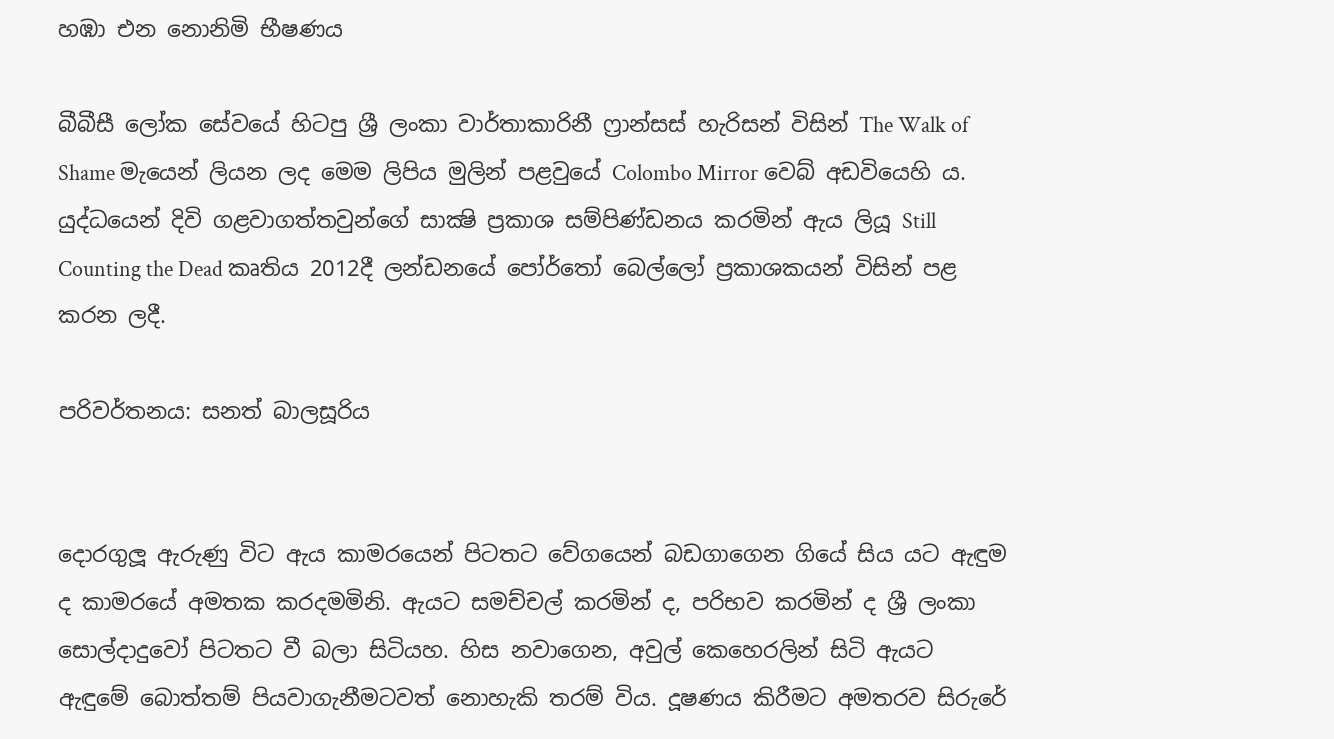හඹා එන නොනිමි භීෂණය

බීබීසී ලෝක සේවයේ හිටපු ශ්‍රී ලංකා වාර්තාකාරිනී ෆ්‍රාන්සස් හැරිසන් විසින් The Walk of Shame මැයෙන් ලියන ලද මෙම ලිපිය මුලින් පළවුයේ Colombo Mirror වෙබ් අඩවියෙහි ය. යුද්ධයෙන් දිවි ගළවාගත්තවුන්ගේ සාක්‍ෂි ප්‍රකාශ සම්පිණ්ඩනය කරමින් ඇය ලියූ Still Counting the Dead කෘතිය 2012දී ලන්ඩනයේ පෝර්තෝ බෙල්ලෝ ප්‍රකාශකයන් විසින් පළ කරන ලදී.

පරිවර්තනය: සනත් බාලසූරිය


දොරගුලූ ඇරුණු විට ඇය කාමරයෙන් පිටතට වේගයෙන් බඩගාගෙන ගියේ සිය යට ඇඳුම ද කාමරයේ අමතක කරදමමිනි. ඇයට සමච්චල් කරමින් ද, පරිභව කරමින් ද ශ්‍රී ලංකා සොල්දාදුවෝ පිටතට වී බලා සිටියහ. හිස නවාගෙන, අවුල් කෙහෙරලින් සිටි ඇයට ඇඳුමේ බොත්තම් පියවාගැනීමටවත් නොහැකි තරම් විය. දූෂණය කිරීමට අමතරව සිරුරේ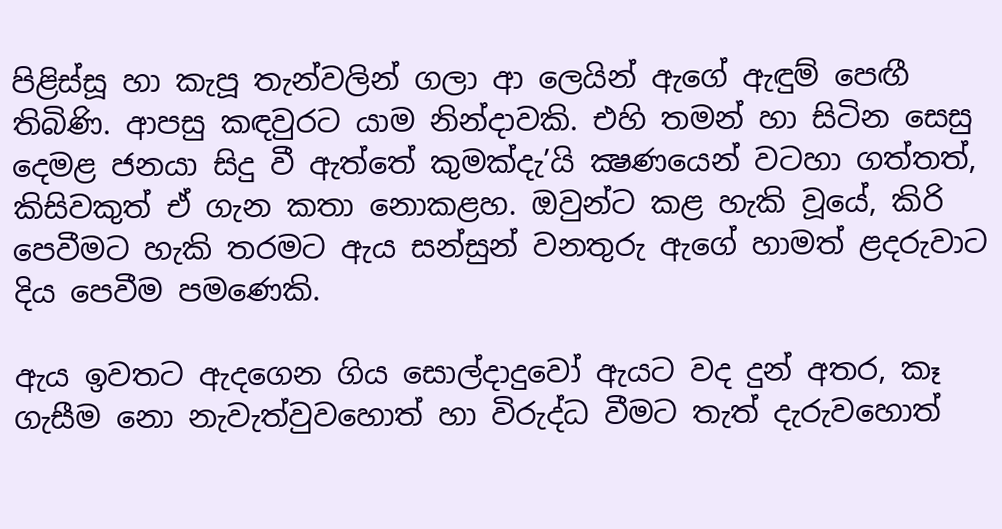පිළිස්සූ හා කැපූ තැන්වලින් ගලා ආ ලෙයින් ඇගේ ඇඳුම් පෙඟී තිබිණි. ආපසු කඳවුරට යාම නින්දාවකි. එහි තමන් හා සිටින සෙසු දෙමළ ජනයා සිදු වී ඇත්තේ කුමක්දැ’යි ක්‍ෂණයෙන් වටහා ගත්තත්, කිසිවකුත් ඒ ගැන කතා නොකළහ. ඔවුන්ට කළ හැකි වූයේ, කිරි පෙවීමට හැකි තරමට ඇය සන්සුන් වනතුරු ඇගේ හාමත් ළදරුවාට දිය පෙවීම පමණෙකි.

ඇය ඉවතට ඇදගෙන ගිය සොල්දාදුවෝ ඇයට වද දුන් අතර, කෑ ගැසීම නො නැවැත්වුවහොත් හා විරුද්ධ වීමට තැත් දැරුවහොත්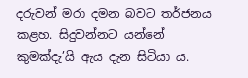දරුවන් මරා දමන බවට තර්ජනය කළහ. සිදුවන්නට යන්නේ කුමක්දැ’යි ඇය දැන සිටියා ය.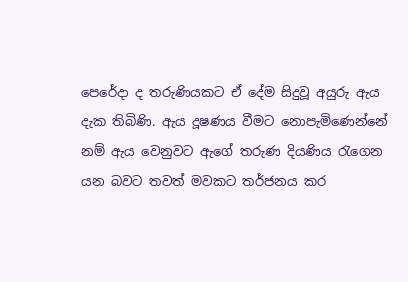පෙරේදා ද තරුණියකට ඒ දේම සිදුවූ අයුරු ඇය දැක තිබිණි. ඇය දූෂණය වීමට නොපැමිණෙන්නේ නම් ඇය වෙනුවට ඇගේ තරුණ දියණිය රැගෙන යන බවට තවත් මවකට තර්ජනය කර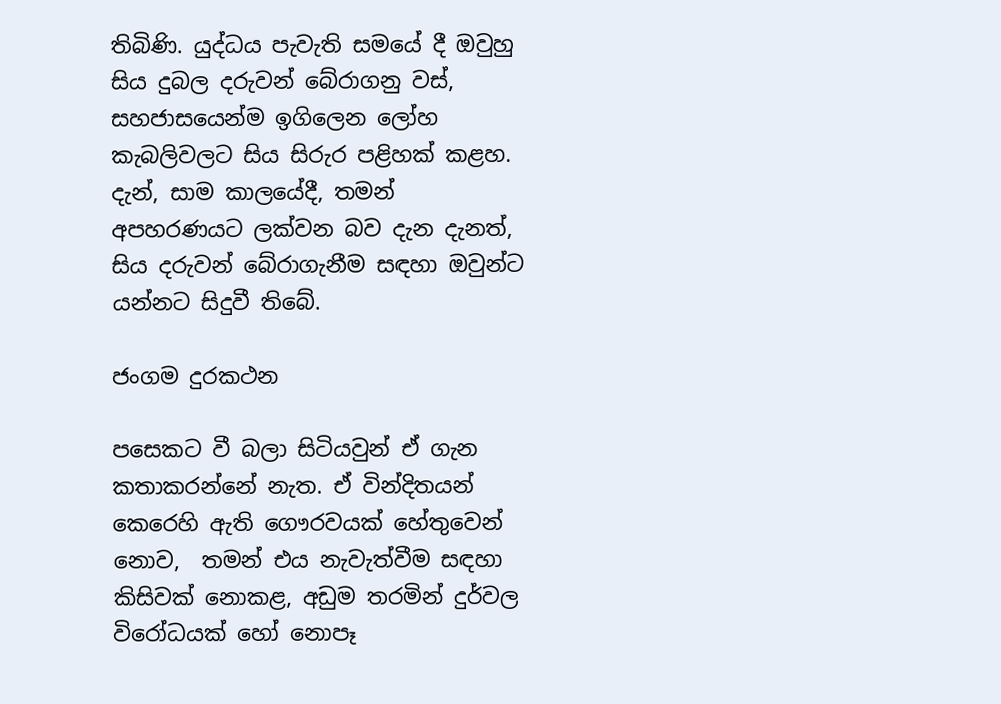තිබිණි. යුද්ධය පැවැති සමයේ දී ඔවුහු සිය දුබල දරුවන් බේරාගනු වස්, සහජාසයෙන්ම ඉගිලෙන ලෝහ කැබලිවලට සිය සිරුර පළිහක් කළහ. දැන්, සාම කාලයේදී, තමන් අපහරණයට ලක්වන බව දැන දැනත්,  සිය දරුවන් බේරාගැනීම සඳහා ඔවුන්ට යන්නට සිදුවී තිබේ.

ජංගම දුරකථන

පසෙකට වී බලා සිටියවුන් ඒ ගැන කතාකරන්නේ නැත. ඒ වින්දිතයන් කෙරෙහි ඇති ගෞරවයක් හේතුවෙන් නොව,  තමන් එය නැවැත්වීම සඳහා කිසිවක් නොකළ, අඩුම තරමින් දුර්වල විරෝධයක් හෝ නොපෑ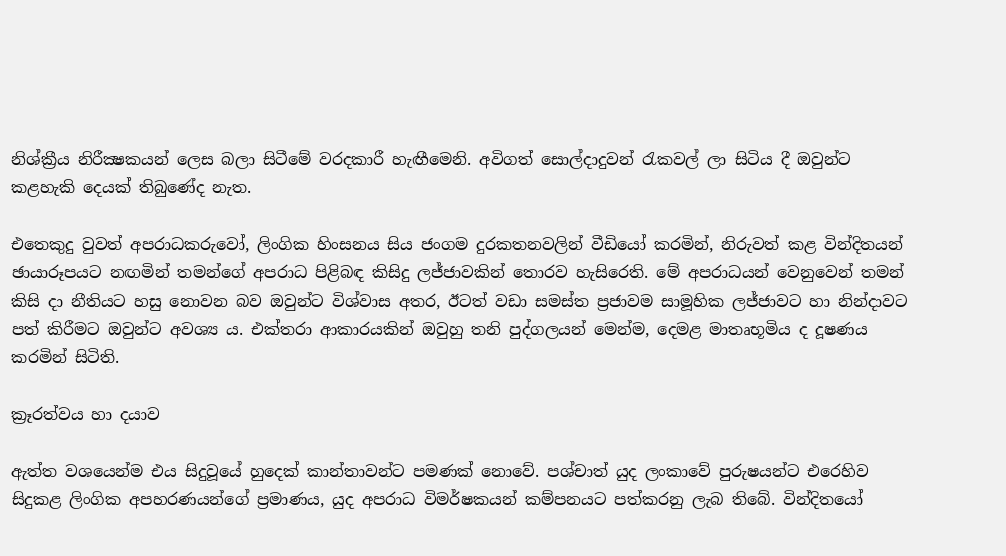නිශ්ක්‍රීය නිරීක්‍ෂකයන් ලෙස බලා සිටීමේ වරදකාරී හැඟීමෙනි. අවිගත් සොල්දාදුවන් රැකවල් ලා සිටිය දී ඔවුන්ට කළහැකි දෙයක් තිබුණේද නැත.

එතෙකුදු වුවත් අපරාධකරුවෝ, ලිංගික හිංසනය සිය ජංගම දුරකතනවලින් වීඩියෝ කරමින්, නිරුවත් කළ වින්දිතයන් ඡායාරූපයට නඟමින් තමන්ගේ අපරාධ පිළිබඳ කිසිදු ලජ්ජාවකින් තොරව හැසිරෙති. මේ අපරාධයන් වෙනුවෙන් තමන් කිසි දා නීතියට හසු නොවන බව ඔවුන්ට විශ්වාස අතර, ඊටත් වඩා සමස්ත ප්‍රජාවම සාමූහික ලජ්ජාවට හා නින්දාවට පත් කිරීමට ඔවුන්ට අවශ්‍ය ය. එක්තරා ආකාරයකින් ඔවුහු තනි පුද්ගලයන් මෙන්ම, දෙමළ මාතෘභූමිය ද දූෂණය කරමින් සිටිති.

ක්‍රෑරත්වය හා දයාව

ඇත්ත වශයෙන්ම එය සිදුවූයේ හුදෙක් කාන්තාවන්ට පමණක් නොවේ. පශ්චාත් යුද ලංකාවේ පුරුෂයන්ට එරෙහිව සිදුකළ ලිංගික අපහරණයන්ගේ ප්‍රමාණය, යුද අපරාධ විමර්ෂකයන් කම්පනයට පත්කරනු ලැබ තිබේ. වින්දිතයෝ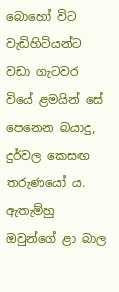බොහෝ විට වැඩිහිටියන්ට වඩා ගැටවර වියේ ළමයින් සේ පෙනෙන බයාදු, දුර්වල කෙසඟ තරුණයෝ ය. ඇතැම්හු ඔවුන්ගේ ළා බාල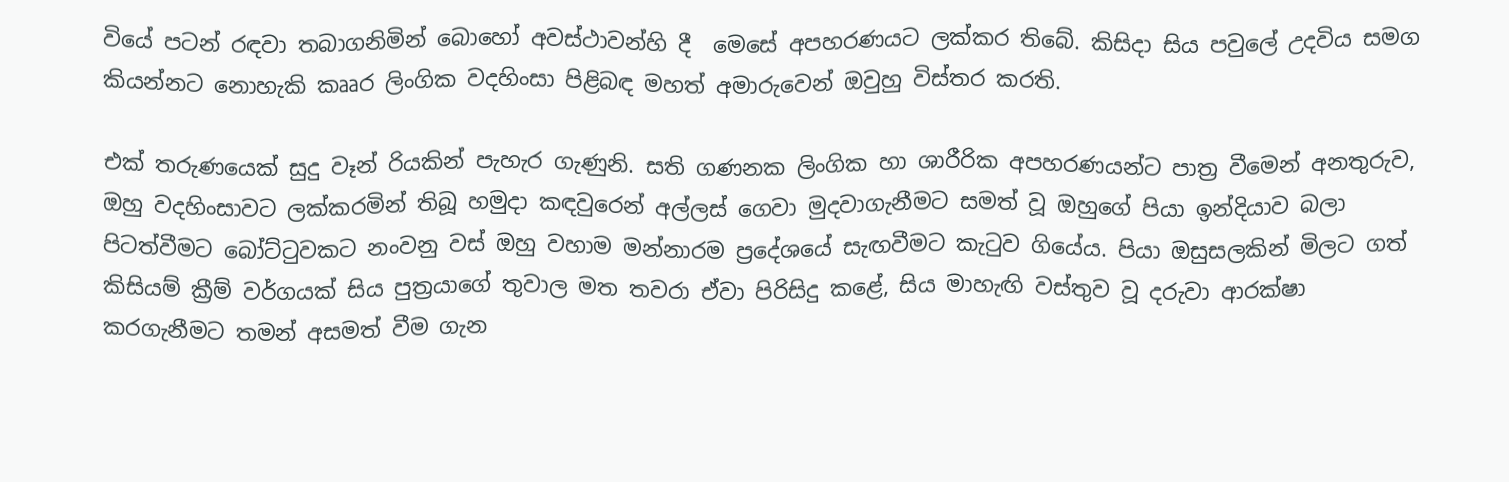වියේ පටන් රඳවා තබාගනිමින් බොහෝ අවස්ථාවන්හි දී  මෙසේ අපහරණයට ලක්කර තිබේ. කිසිදා සිය පවුලේ උදවිය සමග කියන්නට නොහැකි කෲර ලිංගික වදහිංසා පිළිබඳ මහත් අමාරුවෙන් ඔවුහු විස්තර කරති.

එක් තරුණයෙක් සුදු වෑන් රියකින් පැහැර ගැණුනි. සති ගණනක ලිංගික හා ශාරීරික අපහරණයන්ට පාත්‍ර වීමෙන් අනතුරුව, ඔහු වදහිංසාවට ලක්කරමින් තිබූ හමුදා කඳවුරෙන් අල්ලස් ගෙවා මුදවාගැනීමට සමත් වූ ඔහුගේ පියා ඉන්දියාව බලා පිටත්වීමට බෝට්ටුවකට නංවනු වස් ඔහු වහාම මන්නාරම ප්‍රදේශයේ සැඟවීමට කැටුව ගියේය. පියා ඔසුසලකින් මිලට ගත් කිසියම් ක්‍රීම් වර්ගයක් සිය පුත්‍රයාගේ තුවාල මත තවරා ඒවා පිරිසිදු කළේ, සිය මාහැඟි වස්තුව වූ දරුවා ආරක්ෂා කරගැනීමට තමන් අසමත් වීම ගැන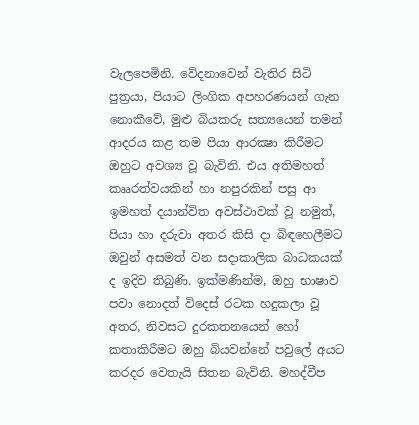වැලපෙමිනි. වේදනාවෙන් වැතිර සිටි පුත්‍රයා, පියාට ලිංගික අපහරණයන් ගැන නොකීවේ, මුළු බියකරු සත්‍යයෙන් තමන් ආදරය කළ තම පියා ආරක්‍ෂා කිරීමට ඔහුට අවශ්‍ය වූ බැවිනි. එය අතිමහත් කෲරත්වයකින් හා නපුරකින් පසු ආ ඉමහත් දයාන්විත අවස්ථාවක් වූ නමුත්, පියා හා දරුවා අතර කිසි දා බිඳහෙලීමට ඔවුන් අසමත් වන සදාකාලික බාධකයක් ද ඉදිව තිබුණි. ඉක්මණින්ම, ඔහු භාෂාව පවා නොදත් විදෙස් රටක හදුකලා වූ අතර, නිවසට දුරකතනයෙන් හෝ කතාකිරීමට ඔහු බියවන්නේ පවුලේ අයට කරදර වෙතැයි සිතන බැවිනි. මහද්වීප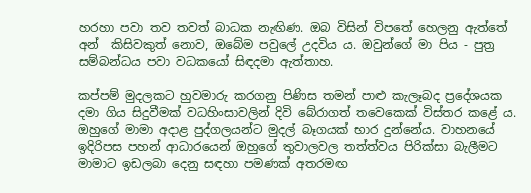හරහා පවා තව තවත් බාධක නැඟිණ. ඔබ විසින් විපතේ හෙලනු ඇත්තේ අන්  කිසිවකුත් නොව, ඔබේම පවුලේ උදවිය ය. ඔවුන්ගේ මා පිය - පුත්‍ර සම්බන්ධය පවා වධකයෝ සිඳදමා ඇත්තාහ.

කප්පම් මුදලකට හුවමාරු කරගනු පිණිස තමන් පාළු කැලෑබද ප්‍රදේශයක දමා ගිය සිදුවීමක් වධහිංසාවලින් දිවි බේරාගත් තවෙකෙක් විස්තර කළේ ය. ඔහුගේ මාමා අදාළ පුද්ගලයන්ට මුදල් බෑගයක් භාර දුන්නේය. වාහනයේ ඉදිරිපස පහන් ආධාරයෙන් ඔහුගේ තුවාලවල තත්ත්වය පිරික්සා බැලීමට මාමාට ඉඩලබා දෙනු සඳහා පමණක් අතරමඟ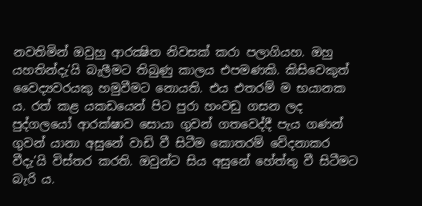නවතිමින් ඔවුහු ආරක්‍ෂිත නිවසක් කරා පලාගියහ. ඔහු යහතින්දැ’යි බැලීමට තිබුණු කාලය එපමණකි. කිසිවෙකුත් වෛද්‍යවරයකු හමුවීමට නොයති. එය එතරම් ම භයානක ය. රත් කළ යකඩයෙන් පිට පුරා හංවඩු ගසන ලද පුද්ගලයෝ ආරක්ෂාව සොයා ගුවන් ගතවෙද්දී පැය ගණන් ගුවන් යානා අසුනේ වාඩි වී සිටීම කොතරම් වේදනාකර වීදැ’යි විස්තර කරති. ඔවුන්ට සිය අසුනේ හේත්තු වී සිටීමට බැරි ය.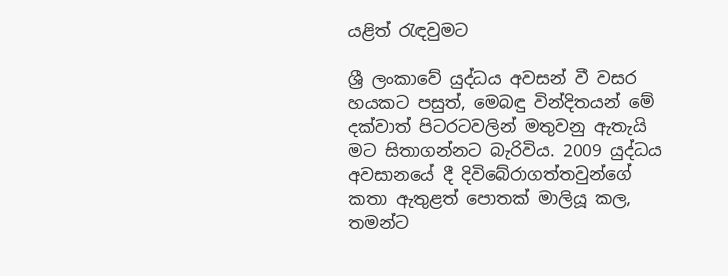යළිත් රැඳවුමට

ශ්‍රී ලංකාවේ යුද්ධය අවසන් වී වසර හයකට පසුත්, මෙබඳු වින්දිතයන් මේ දක්වාත් පිටරටවලින් මතුවනු ඇතැයි මට සිතාගන්නට බැරිවිය. 2009 යුද්ධය අවසානයේ දී දිවිබේරාගත්තවුන්ගේ කතා ඇතුළත් පොතක් මාලියූ කල, තමන්ට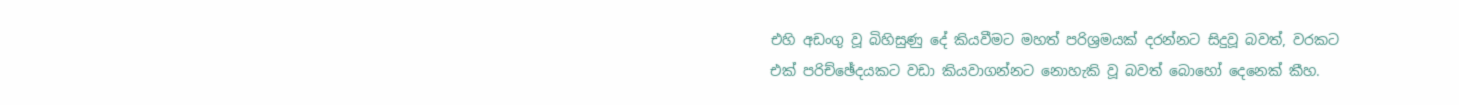එහි අඩංගු වූ බිහිසුණු දේ කියවීමට මහත් පරිශ්‍රමයක් දරන්නට සිදුවූ බවත්, වරකට එක් පරිච්ඡේදයකට වඩා කියවාගන්නට නොහැකි වූ බවත් බොහෝ දෙනෙක් කීහ.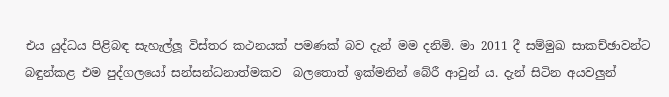එය යුද්ධය පිළිබඳ සැහැල්ලූ විස්තර කථනයක් පමණක් බව දැන් මම දනිමි. මා 2011 දී සම්මුඛ සාකච්ඡාවන්ට බඳුන්කළ එම පුද්ගලයෝ සන්සන්ධනාත්මකව  බලතොත් ඉක්මනින් බේරී ආවුන් ය. දැන් සිටින අයවලුන්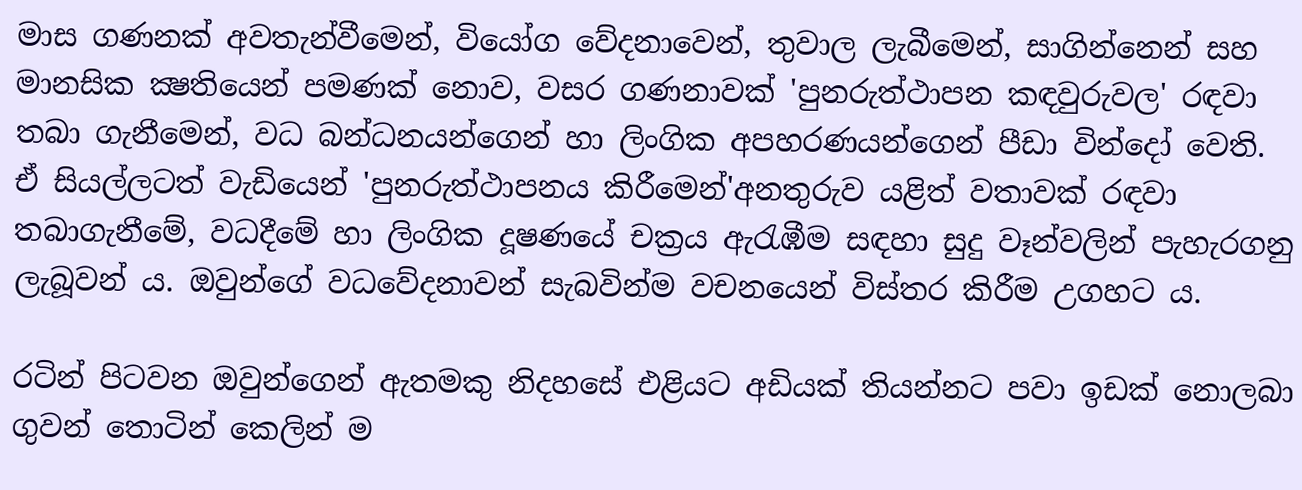මාස ගණනක් අවතැන්වීමෙන්, වියෝග වේදනාවෙන්, තුවාල ලැබීමෙන්, සාගින්නෙන් සහ මානසික ක්‍ෂතියෙන් පමණක් නොව, වසර ගණනාවක් 'පුනරුත්ථාපන කඳවුරුවල' රඳවා තබා ගැනීමෙන්, වධ බන්ධනයන්ගෙන් හා ලිංගික අපහරණයන්ගෙන් පීඩා වින්දෝ වෙති.  ඒ සියල්ලටත් වැඩියෙන් 'පුනරුත්ථාපනය කිරීමෙන්'අනතුරුව යළිත් වතාවක් රඳවා තබාගැනීමේ, වධදීමේ හා ලිංගික දූෂණයේ චක්‍රය ඇරැඹීම සඳහා සුදු වෑන්වලින් පැහැරගනු ලැබූවන් ය. ඔවුන්ගේ වධවේදනාවන් සැබවින්ම වචනයෙන් විස්තර කිරීම උගහට ය.

රටින් පිටවන ඔවුන්ගෙන් ඇතමකු නිදහසේ එළියට අඩියක් තියන්නට පවා ඉඩක් නොලබා ගුවන් තොටින් කෙලින් ම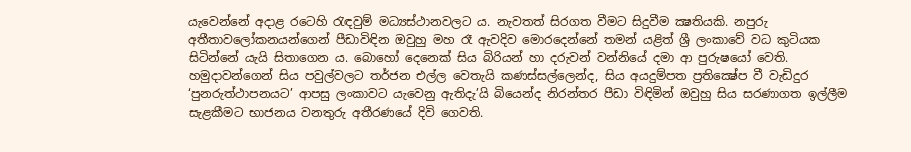යැවෙන්නේ අදාළ ‍රටෙහි රැඳවුම් මධ්‍යස්ථානවලට ය. නැවතත් සිරගත වීමට සිදුවීම ක්‍ෂතියකි. නපුරු අතීතාවලෝකනයන්ගෙන් පීඩාවිඳින ඔවුහු මහ රෑ ඇවදිව මොරදෙන්නේ තමන් යළිත් ශ්‍රී ලංකාවේ වධ කුටියක සිටින්නේ යැයි සිතාගෙන ය. බොහෝ දෙනෙක් සිය බිරියන් හා දරුවන් වන්නියේ දමා ආ පුරුෂයෝ වෙති. හමුදාවන්ගෙන් සිය පවුල්වලට තර්ජන එල්ල වෙතැයි කණස්සල්ලෙන්ද, සිය අයදුම්පත ප්‍රතික්‍ෂේප වී වැඩිදුර ‘පුනරුත්ථාපනයට’ ආපසු ලංකාවට යැවෙනු ඇතිදැ’යි බියෙන්ද නිරන්තර පීඩා විඳිමින් ඔවුහු සිය සරණාගත ඉල්ලීම සැළකීමට භාජනය වනතුරු අතීරණයේ දිවි ගෙවති.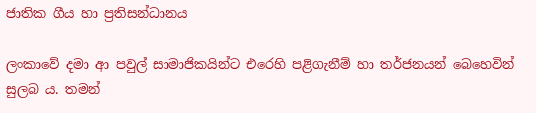ජාතික ගීය හා ප්‍රතිසන්ධානය

ලංකාවේ දමා ආ පවුල් සාමාජිකයින්ට එරෙහි පළිගැනීම් හා තර්ජනයන් බෙහෙවින් සුලබ ය. තමන්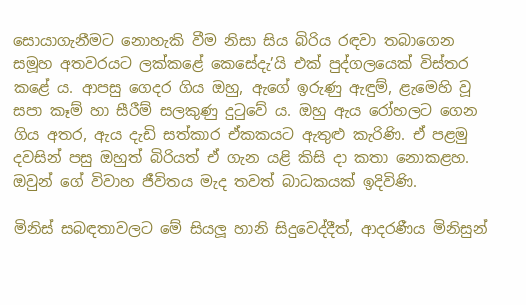සොයාගැනීමට නොහැකි වීම නිසා සිය බිරිය රඳවා තබාගෙන සමූහ අතවරයට ලක්කළේ කෙසේදැ’යි එක් පුද්ගලයෙක් විස්තර කළේ ය. ආපසු ගෙදර ගිය ඔහු, ඇගේ ඉරුණු ඇඳුම්, ළැමෙහි වූ සපා කෑම් හා සීරීම් සලකුණු දුටුවේ ය. ඔහු ඇය රෝහලට ගෙන ගිය අතර, ඇය දැඩි සත්කාර ඒකකයට ඇතුළු කැරිණි. ඒ පළමු දවසින් පසු ඔහුත් බිරියත් ඒ ගැන යළි කිසි දා කතා නොකළහ. ඔවුන් ගේ විවාහ ජීවිතය මැද තවත් බාධකයක් ඉදිවිණි.

මිනිස් සබඳතාවලට මේ සියලූ හානි සිදුවෙද්දීත්, ආදරණීය මිනිසුන්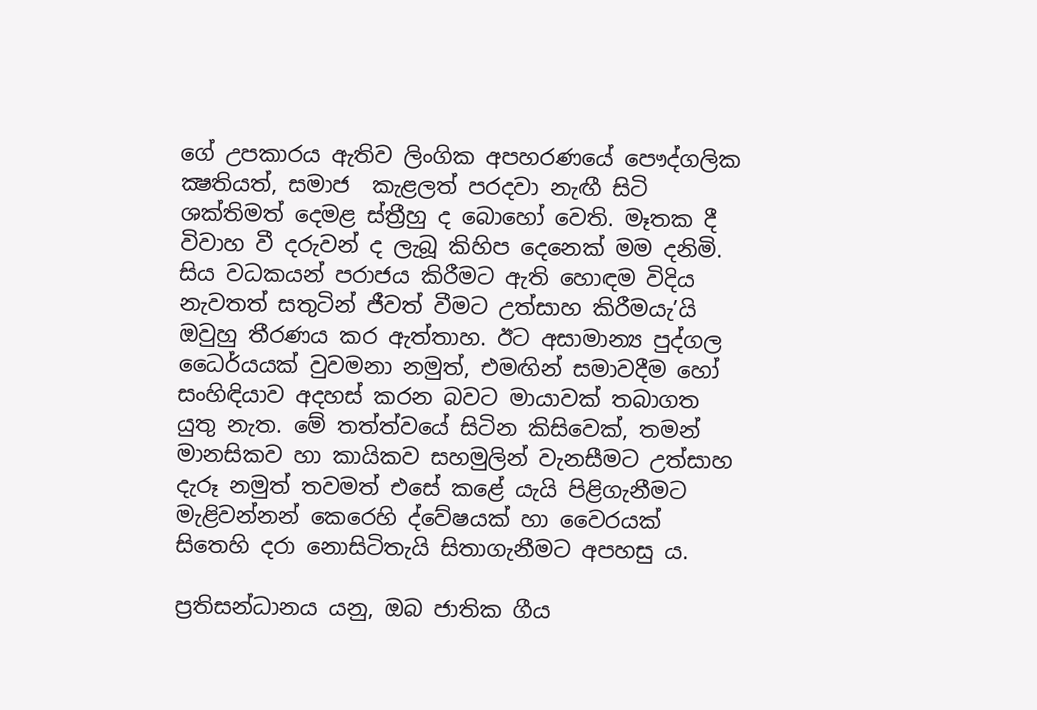ගේ උපකාරය ඇතිව ලිංගික අපහරණයේ පෞද්ගලික ක්‍ෂතියත්, සමාජ  කැළලත් පරදවා නැඟී සිටි ශක්තිමත් දෙමළ ස්ත්‍රීහු ද බොහෝ වෙති. මෑතක දී විවාහ වී දරුවන් ද ලැබූ කිහිප දෙනෙක් මම දනිමි. සිය වධකයන් පරාජය කිරීමට ඇති හොඳම විදිය නැවතත් සතුටින් ජීවත් වීමට උත්සාහ කිරීමයැ’යි ඔවුහු තීරණය කර ඇත්තාහ. ඊට අසාමාන්‍ය පුද්ගල ධෛර්යයක් වුවමනා නමුත්, එමඟින් සමාවදීම හෝ සංහිඳියාව අදහස් කරන බවට මායාවක් තබාගත යුතු නැත. මේ තත්ත්වයේ සිටින කිසිවෙක්, තමන් මානසිකව හා කායිකව සහමුලින් වැනසීමට උත්සාහ දැරූ නමුත් තවමත් එසේ කළේ යැයි පිළිගැනීමට මැළිවන්නන් කෙරෙහි ද්වේෂයක් හා වෛරයක් සිතෙහි දරා නොසිටිතැයි සිතාගැනීමට අපහසු ය.

ප්‍රතිසන්ධානය යනු, ඔබ ජාතික ගීය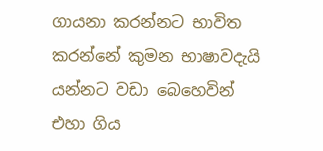ගායනා කරන්නට භාවිත කරන්නේ කුමන භාෂාවදැයි යන්නට වඩා බෙහෙවින් එහා ගිය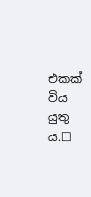එකක් විය යුතු ය.☐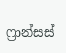ෆ්‍රාන්සස්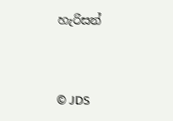හැරිසන්


© JDS